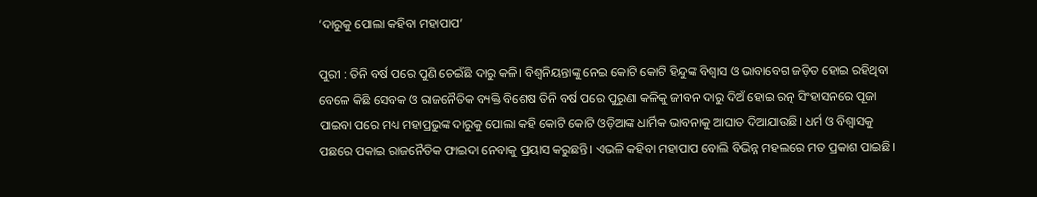‘ଦାରୁକୁ ପୋଲା କହିବା ମହାପାପ’

ପୁରୀ : ତିନି ବର୍ଷ ପରେ ପୁଣି ଚେଇଁଛି ଦାରୁ କଳି। ବିଶ୍ବନିୟନ୍ତାଙ୍କୁ ନେଇ କୋଟି କୋଟି ହିନ୍ଦୁଙ୍କ ବିଶ୍ବାସ ଓ ଭାବାବେଗ ଜଡ଼ିତ ହୋଇ ରହିଥିବା ବେଳେ କିଛି ସେବକ ଓ ରାଜନୈତିକ ବ୍ୟକ୍ତି ବି‌ଶେଷ ତିନି ବର୍ଷ ପରେ ପୁରୁଣା କଳିକୁ ଜୀବନ ଦାରୁ ଦିଅଁ ହୋଇ ରତ୍ନ ସିଂହାସନରେ ପୂଜା ପାଇବା ପରେ ମଧ୍ୟ ମହାପ୍ରଭୁଙ୍କ ଦାରୁକୁ ପୋଲା କହି କୋଟି କୋଟି ଓଡ଼ିଆଙ୍କ ଧାର୍ମିକ ଭାବନାକୁ ଆଘାତ ଦିଆଯାଉଛି। ଧର୍ମ ଓ ବିଶ୍ବାସକୁ ପଛରେ ପକାଇ ରାଜନୈତିକ ଫ‌ାଇଦା ନେବାକୁ ପ୍ରୟାସ କରୁଛନ୍ତି। ଏଭଳି କହିବା ମହାପାପ ବୋଲି ବିଭିନ୍ନ ମହଲରେ ମତ ପ୍ରକାଶ ପାଇଛି।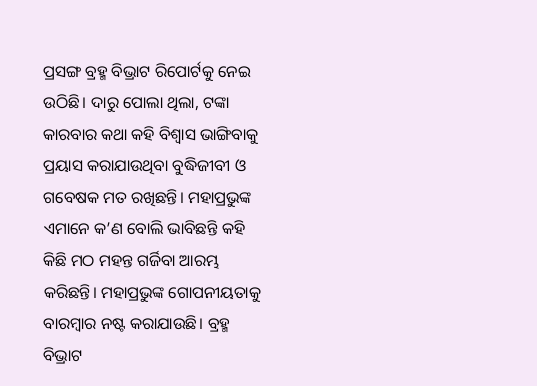ପ୍ରସଙ୍ଗ ବ୍ରହ୍ମ ବିଭ୍ରାଟ ରିପୋର୍ଟକୁ ନେଇ ଉଠିଛି। ଦାରୁ ପୋଲା ଥିଲା, ଟଙ୍କା କାରବାର କଥା କହି ବିଶ୍ବାସ ଭାଙ୍ଗିବାକୁ ପ୍ରୟାସ କରାଯାଉଥିବା ବୁଦ୍ଧିଜୀବୀ ଓ ଗବେଷକ ମତ ରଖିଛନ୍ତି। ମହାପ୍ରଭୁଙ୍କ ଏମାନେ କ’ଣ ବୋଲି ଭାବିଛନ୍ତି କହି କିଛି ମଠ ମହନ୍ତ ଗର୍ଜିବା ଆରମ୍ଭ କରିଛନ୍ତି। ମହାପ୍ରଭୁଙ୍କ ଗୋପନୀୟତାକୁ ବାରମ୍ବାର ନଷ୍ଟ କରାଯାଉଛି। ବ୍ରହ୍ମ ବିଭ୍ରାଟ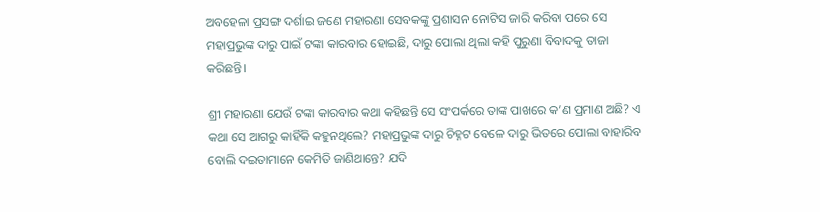ଅବହେଳା ପ୍ରସଙ୍ଗ ଦର୍ଶାଇ ଜଣେ ମହାରଣା ସେବକଙ୍କୁ ପ୍ରଶାସନ ନୋଟିସ ଜାରି କରିବା ପରେ ସେ ମହାପ୍ରଭୁଙ୍କ ଦାରୁ ପାଇଁ ଟଙ୍କା କାରବାର ହୋଇଛି, ଦାରୁ ପୋଲା ଥିଲା କହି ପୁରୁଣା ବିବାଦକୁ ତାଜା କରିଛନ୍ତି।

ଶ୍ରୀ ମହାରଣା ଯେଉଁ ଟଙ୍କା କାରବାର କଥା କହିଛନ୍ତି ସେ ସଂପର୍କରେ ତାଙ୍କ ପାଖରେ କ’ଣ ପ୍ରମାଣ ଅଛି? ଏ କଥା ସେ ଆଗରୁ କାହିଁକି କହୁନଥିଲେ? ମହାପ୍ରଭୁଙ୍କ ଦାରୁ ଚିହ୍ନଟ ବେଳେ ଦାରୁ ଭିତରେ ପୋଲା ବାହାରିବ ବୋଲି ‌ଦଇତାମାନେ କେମିତି ଜାଣିଥାନ୍ତେ? ଯଦି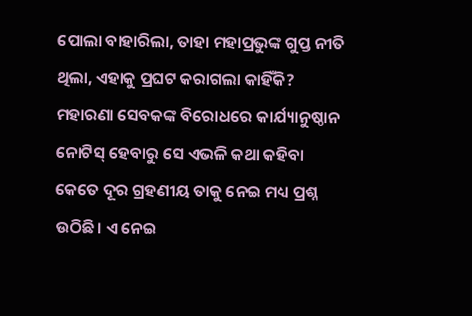ପୋଲା ବାହାରିଲା, ତାହା ମହାପ୍ରଭୁଙ୍କ ଗୁପ୍ତ ନୀତି ଥିଲା, ଏହାକୁ ପ୍ରଘଟ କରାଗଲା କାହିଁକି? ମହାରଣା ସେବକଙ୍କ ବିରୋଧରେ କାର୍ଯ୍ୟାନୁଷ୍ଠାନ ନୋଟିସ୍‌ ହେବାରୁ ସେ ଏଭଳି କଥା କହିବା କେତେ ଦୂର ଗ୍ରହଣୀୟ ତାକୁ ନେଇ ମଧ୍ୟ ପ୍ରଶ୍ନ ଉଠିଛି। ଏ ନେଇ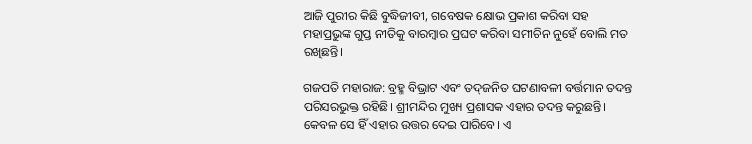ଆଜି ପୁରୀର କିଛି ବୁଦ୍ଧିଜୀବୀ, ଗବେଷକ କ୍ଷୋଭ ପ୍ରକାଶ କରିବା ସହ ମହାପ୍ରଭୁଙ୍କ ଗୁପ୍ତ ନୀତିକୁ ବାରମ୍ବାର ‌ପ୍ରଘଟ କରିବା ସମୀଚିନ ନୁ‌ହେଁ ବୋଲି ମତ ରଖିଛନ୍ତି।

ଗଜପତି ମହାରାଜ: ବ୍ରହ୍ମ ବିଭ୍ରାଟ ଏବଂ ତଦ୍‌ଜନିତ ଘଟଣାବଳୀ ବର୍ତ୍ତମାନ ତଦନ୍ତ ପରିସରଭୁକ୍ତ ରହିଛି। ଶ୍ରୀମନ୍ଦିର ମୁଖ୍ୟ ପ୍ରଶାସକ ଏହାର ତଦନ୍ତ କରୁଛନ୍ତି। କେବଳ ସେ ହିଁ ଏହାର ଉତ୍ତର ଦେଇ ପାରିବେ। ଏ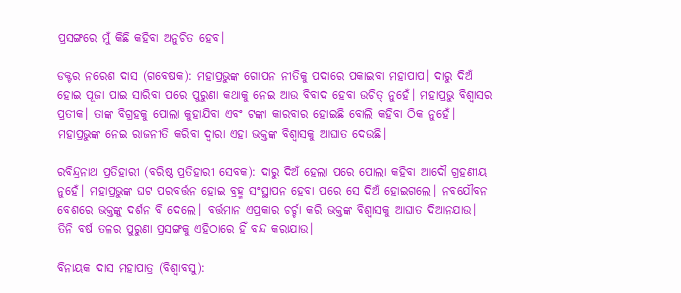ପ୍ରସଙ୍ଗ‌ରେ ମୁଁ କିଛି କହିବା ଅନୁଚିତ ହେବ।

ଡକ୍ଟର ନରେଶ ଦାସ (ଗବେଷକ): ମହାପ୍ରଭୁଙ୍କ ଗୋପନ ନୀତିକୁ ପଦାରେ ପକାଇବା ମହାପାପ। ଦାରୁ ଦିଅଁ ହୋଇ ପୂଜା ପାଇ ସାରିବା ପରେ ପୁରୁଣା କଥାକୁ ନେଇ ଆଉ ବିବାଦ ହେବା ଉଚିତ୍ ନୁହେଁ। ମହାପ୍ରଭୁ ବିଶ୍ବାସର ପ୍ରତୀକ। ତାଙ୍କ ବିଗ୍ରହକୁ ପୋଲା କୁହାଯିବା ଏବଂ ଟଙ୍କା କାରବାର ହୋଇଛି ବୋଲି କହିବା ଠିକ ନୁହେଁ। ମହାପ୍ରଭୁଙ୍କ ନେଇ ରାଜନୀତି କରିବା ଦ୍ବାରା ଏହା ଭକ୍ତଙ୍କ ବିଶ୍ବାସକୁ ଆଘାତ ଦେଉଛି।

ରବିନ୍ଦ୍ରନାଥ ପ୍ରତିହାରୀ (ବରିଷ୍ଠ ପ୍ରତିହାରୀ ସେବକ): ଦାରୁ ଦିଅଁ ହେଲା ପରେ ପୋଲା କହିବା ଆଦୌ ଗ୍ରହଣୀୟ ନୁହେଁ। ମହାପ୍ରଭୁଙ୍କ ଘଟ ପରବର୍ତ୍ତନ ହୋଇ ବ୍ରହ୍ମ ସଂସ୍ଥାପନ ହେବା ପରେ ସେ ଦିଅଁ ହୋଇ‌ଗଲେ। ନବ‌ଯୌବନ ବେଶରେ ଭକ୍ତଙ୍କୁ ଦର୍ଶନ ବି ଦେଲେ। ବର୍ତ୍ତମାନ ଏପ୍ରକାର ଚର୍ଚ୍ଚା କରି ଭକ୍ତଙ୍କ ବିଶ୍ବାସକୁ ଆଘାତ ଦିଆନଯାଉ। ତିନି ବର୍ଷ ତଳର ପୁରୁଣା ପ୍ରସଙ୍ଗକୁ ଏହିଠାରେ ହିଁ ବନ୍ଦ କରାଯାଉ।

ବିନାୟକ ଦାସ ମହାପାତ୍ର (ବିଶ୍ବାବସୁ):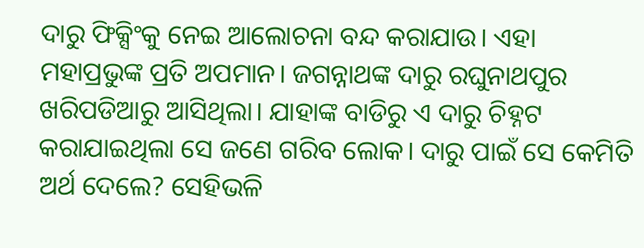ଦାରୁ ଫିକ୍ସିଂକୁ ନେଇ ଆଲୋଚନା ବନ୍ଦ କରାଯାଉ। ଏହା ମହାପ୍ରଭୁଙ୍କ ପ୍ରତି ଅପମାନ। ଜଗନ୍ନାଥଙ୍କ ଦାରୁ ରଘୁନାଥପୁର ଖରିପଡିଆରୁ ଆସିଥିଲା। ଯାହାଙ୍କ ବାଡିରୁ ଏ ଦାରୁ ଚିହ୍ନଟ କରାଯାଇଥିଲା ସେ ଜଣେ ଗରିବ ଲୋକ। ଦାରୁ ପାଇଁ ସେ କେମିତି ଅର୍ଥ ଦେଲେ? ସେହିଭଳି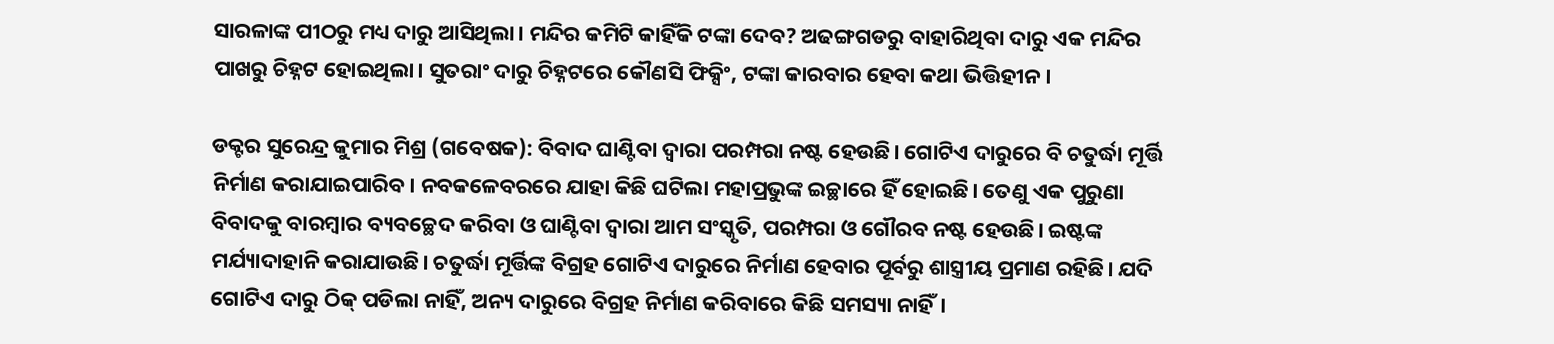ସାରଳାଙ୍କ ପୀଠରୁ ମଧ୍ୟ ଦାରୁ ଆସିଥିଲା। ମନ୍ଦିର କମିଟି ‌କାହିଁକି ଟଙ୍କା ଦେବ? ଅଢଙ୍ଗଗଡରୁ ବାହାରିଥିବା ଦାରୁ ଏକ ମନ୍ଦିର ପାଖରୁ ଚିହ୍ନଟ ହୋଇଥିଲା। ସୁତରାଂ ଦାରୁ ଚିହ୍ନଟରେ କୌଣସି ଫିକ୍ସିଂ, ଟଙ୍କା କାରବାର ହେବା କଥା ଭିତ୍ତିହୀନ।

ଡକ୍ଟର ସୁରେନ୍ଦ୍ର କୁମାର ମିଶ୍ର (ଗବେଷକ): ବିବାଦ ଘାଣ୍ଟିବା ଦ୍ବାରା ପରମ୍ପରା ନଷ୍ଟ ହେଉଛି। ଗୋଟିଏ ଦାରୁରେ ବି ଚତୁର୍ଦ୍ଧା ମୂର୍ତ୍ତି ନିର୍ମାଣ କରାଯାଇପାରିବ। ନବକଳେବରରେ ଯାହା କିଛି ଘଟିଲା ମହାପ୍ରଭୁଙ୍କ ଇଚ୍ଛାରେ ହିଁ ହୋଇଛି। ତେଣୁ ଏକ ପୁରୁଣା ବିବାଦକୁ ବାରମ୍ବାର ବ୍ୟବଚ୍ଛେଦ କରିବା ଓ ଘାଣ୍ଟିବା ଦ୍ବାରା ଆମ ସଂସ୍କୃତି, ପରମ୍ପରା ଓ ଗୌରବ ନଷ୍ଟ ହେଉଛି। ଇଷ୍ଟଙ୍କ ମର୍ଯ୍ୟାଦାହାନି କରାଯାଉଛି। ଚତୁର୍ଦ୍ଧା ମୂର୍ତ୍ତିଙ୍କ ବିଗ୍ରହ ଗୋଟିଏ ଦାରୁରେ ନିର୍ମାଣ ହେବାର ପୂର୍ବରୁ ଶାସ୍ତ୍ରୀୟ ପ୍ରମାଣ ରହିଛି। ଯଦି ଗୋଟିଏ ଦାରୁ ଠିକ୍‌ ପଡିଲା ନାହିଁ, ଅନ୍ୟ ଦାରୁରେ ବିଗ୍ରହ ନିର୍ମାଣ କରିବାରେ କିଛି ସମସ୍ୟା ନାହିଁ।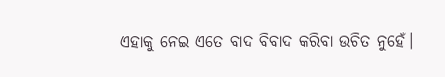ଏହାକୁ ନେଇ ଏତେ ବାଦ ବିବାଦ କରିବା ଉଚିତ ନୁହେଁ।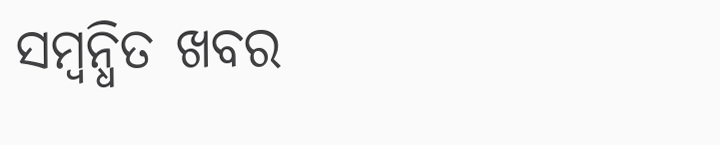ସମ୍ବନ୍ଧିତ ଖବର